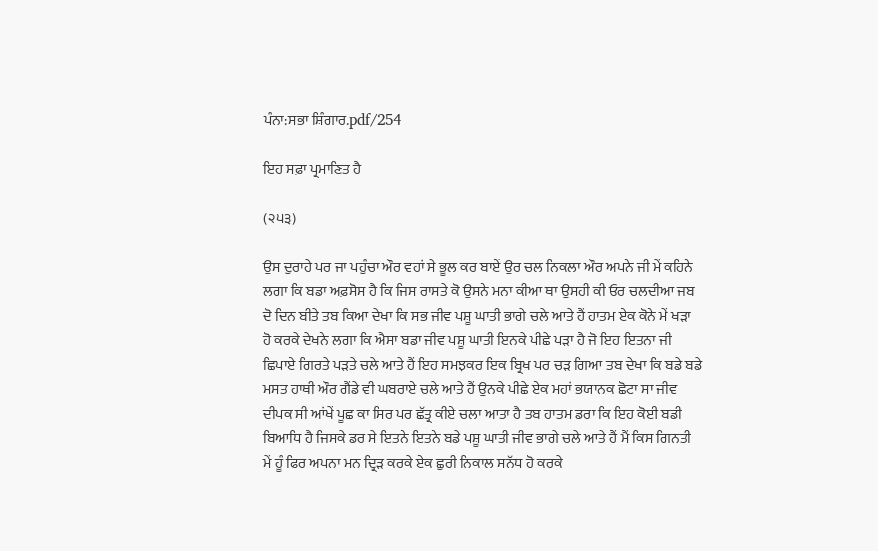ਪੰਨਾ:ਸਭਾ ਸ਼ਿੰਗਾਰ.pdf/254

ਇਹ ਸਫ਼ਾ ਪ੍ਰਮਾਣਿਤ ਹੈ

(੨੫੩)

ਉਸ ਦੁਰਾਹੇ ਪਰ ਜਾ ਪਹੁੰਚਾ ਔਰ ਵਹਾਂ ਸੇ ਭੂਲ ਕਰ ਬਾਏਂ ਉਰ ਚਲ ਨਿਕਲਾ ਔਰ ਅਪਨੇ ਜੀ ਮੇਂ ਕਹਿਨੇ ਲਗਾ ਕਿ ਬਡਾ ਅਫ਼ਸੋਸ ਹੈ ਕਿ ਜਿਸ ਰਾਸਤੇ ਕੋ ਉਸਨੇ ਮਨਾ ਕੀਆ ਥਾ ਉਸਹੀ ਕੀ ਓਰ ਚਲਦੀਆ ਜਬ ਦੋ ਦਿਨ ਬੀਤੇ ਤਬ ਕਿਆ ਦੇਖਾ ਕਿ ਸਭ ਜੀਵ ਪਸ਼ੂ ਘਾਤੀ ਭਾਗੇ ਚਲੇ ਆਤੇ ਹੈਂ ਹਾਤਮ ਏਕ ਕੋਨੇ ਮੇਂ ਖੜਾ ਹੋ ਕਰਕੇ ਦੇਖਨੇ ਲਗਾ ਕਿ ਐਸਾ ਬਡਾ ਜੀਵ ਪਸ਼ੂ ਘਾਤੀ ਇਨਕੇ ਪੀਛੇ ਪੜਾ ਹੈ ਜੋ ਇਹ ਇਤਨਾ ਜੀ ਛਿਪਾਏ ਗਿਰਤੇ ਪੜਤੇ ਚਲੇ ਆਤੇ ਹੈਂ ਇਹ ਸਮਝਕਰ ਇਕ ਬ੍ਰਿਖ ਪਰ ਚੜ ਗਿਆ ਤਬ ਦੇਖਾ ਕਿ ਬਡੇ ਬਡੇ ਮਸਤ ਹਾਥੀ ਔਰ ਗੈਂਡੇ ਵੀ ਘਬਰਾਏ ਚਲੇ ਆਤੇ ਹੈਂ ਉਨਕੇ ਪੀਛੇ ਏਕ ਮਹਾਂ ਭਯਾਨਕ ਛੋਟਾ ਸਾ ਜੀਵ ਦੀਪਕ ਸੀ ਆਂਖੇਂ ਪੂਛ ਕਾ ਸਿਰ ਪਰ ਛੱਤ੍ਰ ਕੀਏ ਚਲਾ ਆਤਾ ਹੈ ਤਬ ਹਾਤਮ ਡਰਾ ਕਿ ਇਹ ਕੋਈ ਬਡੀ ਬਿਆਧਿ ਹੈ ਜਿਸਕੇ ਡਰ ਸੇ ਇਤਨੇ ਇਤਨੇ ਬਡੇ ਪਸ਼ੂ ਘਾਤੀ ਜੀਵ ਭਾਗੇ ਚਲੇ ਆਤੇ ਹੈਂ ਮੈਂ ਕਿਸ ਗਿਨਤੀ ਮੇਂ ਹੂੰ ਫਿਰ ਅਪਨਾ ਮਨ ਦ੍ਰਿੜ ਕਰਕੇ ਏਕ ਛੁਰੀ ਨਿਕਾਲ ਸਨੱਧ ਹੋ ਕਰਕੇ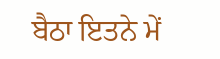ਬੈਠਾ ਇਤਨੇ ਮੇਂ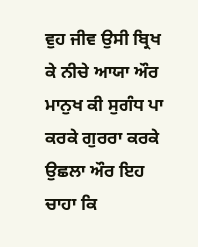ਵੁਹ ਜੀਵ ਉਸੀ ਬ੍ਰਿਖ ਕੇ ਨੀਚੇ ਆਯਾ ਔਰ ਮਾਨੁਖ ਕੀ ਸੁਗੰਧ ਪਾ ਕਰਕੇ ਗੁਰਰਾ ਕਰਕੇ ਉਛਲਾ ਔਰ ਇਹ ਚਾਹਾ ਕਿ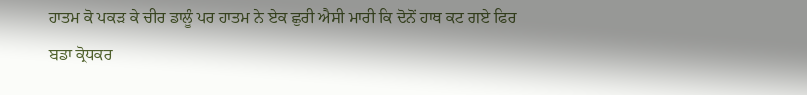ਹਾਤਮ ਕੋ ਪਕੜ ਕੇ ਚੀਰ ਡਾਲੂੰ ਪਰ ਹਾਤਮ ਨੇ ਏਕ ਛੁਰੀ ਐਸੀ ਮਾਰੀ ਕਿ ਦੋਨੋਂ ਹਾਥ ਕਟ ਗਏ ਫਿਰ ਬਡਾ ਕ੍ਰੋਧਕਰ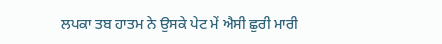ਲਪਕਾ ਤਬ ਹਾਤਮ ਨੇ ਉਸਕੇ ਪੇਟ ਮੇਂ ਐਸੀ ਛੁਰੀ ਮਾਰੀ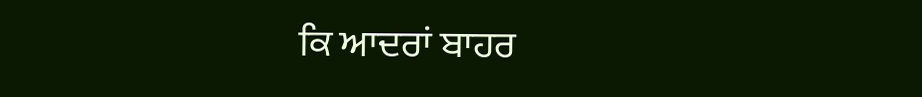ਕਿ ਆਦਰਾਂ ਬਾਹਰ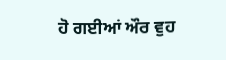ਹੋ ਗਈਆਂ ਔਰ ਵੁਹ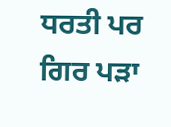ਧਰਤੀ ਪਰ ਗਿਰ ਪੜਾ